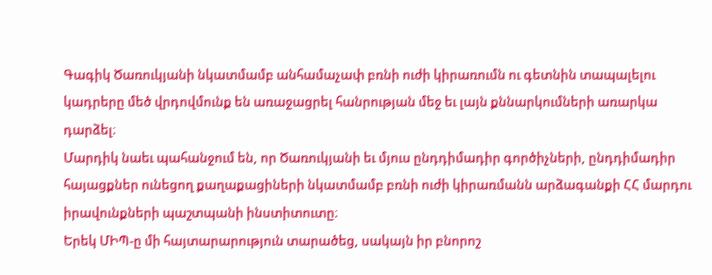Գագիկ Ծառուկյանի նկատմամբ անհամաչափ բռնի ուժի կիրառումն ու գետնին տապալելու կադրերը մեծ վրդովմունք են առաջացրել հանրության մեջ եւ լայն քննարկումների առարկա դարձել։
Մարդիկ նաեւ պահանջում են, որ Ծառուկյանի եւ մյուս ընդդիմադիր գործիչների, ընդդիմադիր հայացքներ ունեցող քաղաքացիների նկատմամբ բռնի ուժի կիրառմանն արձագանքի ՀՀ մարդու իրավունքների պաշտպանի ինստիտուտը։
Երեկ ՄԻՊ-ը մի հայտարարություն տարածեց, սակայն իր բնորոշ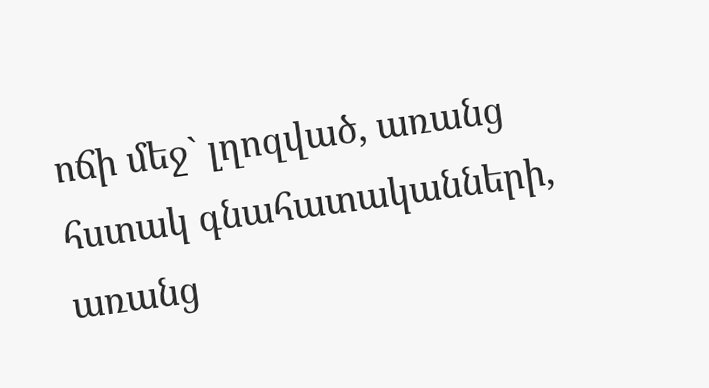ոճի մեջ` լղոզված, առանց հստակ գնահատականների, առանց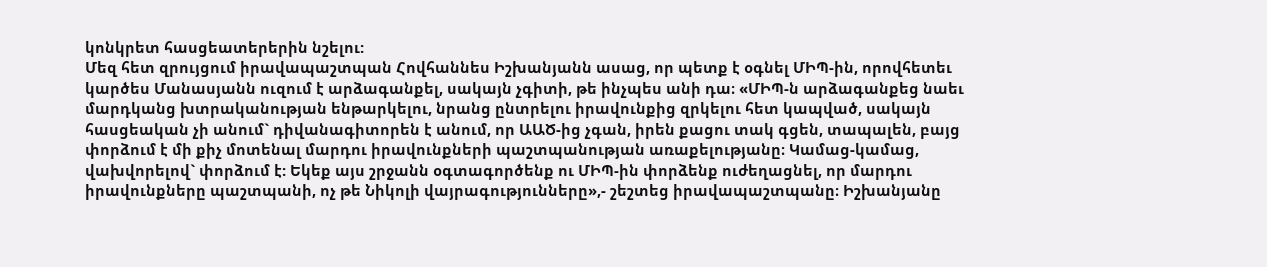կոնկրետ հասցեատերերին նշելու:
Մեզ հետ զրույցում իրավապաշտպան Հովհաննես Իշխանյանն ասաց, որ պետք է օգնել ՄԻՊ-ին, որովհետեւ կարծես Մանասյանն ուզում է արձագանքել, սակայն չգիտի, թե ինչպես անի դա։ «ՄԻՊ-ն արձագանքեց նաեւ մարդկանց խտրականության ենթարկելու, նրանց ընտրելու իրավունքից զրկելու հետ կապված, սակայն հասցեական չի անում` դիվանագիտորեն է անում, որ ԱԱԾ-ից չգան, իրեն քացու տակ գցեն, տապալեն, բայց փորձում է մի քիչ մոտենալ մարդու իրավունքների պաշտպանության առաքելությանը։ Կամաց-կամաց, վախվորելով` փորձում է: Եկեք այս շրջանն օգտագործենք ու ՄԻՊ-ին փորձենք ուժեղացնել, որ մարդու իրավունքները պաշտպանի, ոչ թե Նիկոլի վայրագությունները»,- շեշտեց իրավապաշտպանը։ Իշխանյանը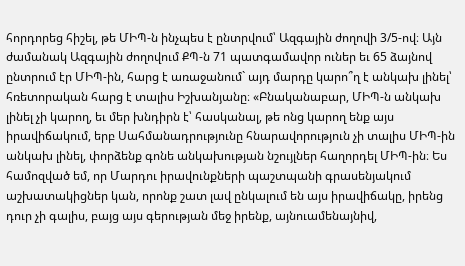հորդորեց հիշել, թե ՄԻՊ-ն ինչպես է ընտրվում՝ Ազգային ժողովի 3/5-ով։ Այն ժամանակ Ազգային ժողովում ՔՊ-ն 71 պատգամավոր ուներ եւ 65 ձայնով ընտրում էր ՄԻՊ-ին, հարց է առաջանում` այդ մարդը կարո՞ղ է անկախ լինել՝ հռետորական հարց է տալիս Իշխանյանը։ «Բնականաբար, ՄԻՊ-ն անկախ լինել չի կարող, եւ մեր խնդիրն է՝ հասկանալ, թե ոնց կարող ենք այս իրավիճակում, երբ Սահմանադրությունը հնարավորություն չի տալիս ՄԻՊ-ին անկախ լինել, փորձենք գոնե անկախության նշույլներ հաղորդել ՄԻՊ-ին։ Ես համոզված եմ, որ Մարդու իրավունքների պաշտպանի գրասենյակում աշխատակիցներ կան, որոնք շատ լավ ընկալում են այս իրավիճակը, իրենց դուր չի գալիս, բայց այս գերության մեջ իրենք, այնուամենայնիվ,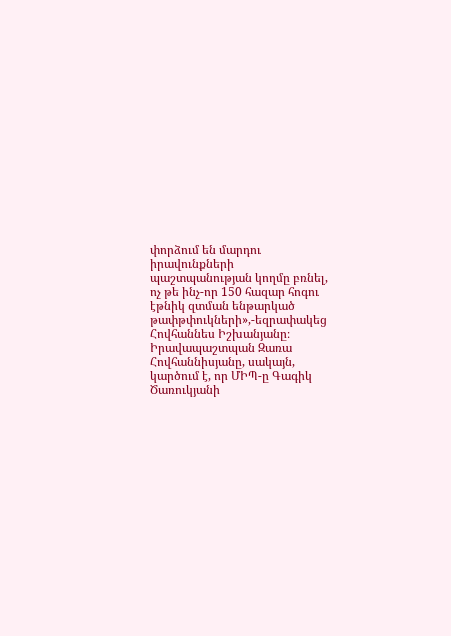փորձում են մարդու իրավունքների պաշտպանության կողմը բռնել, ոչ թե ինչ-որ 150 հազար հոգու էթնիկ զտման ենթարկած թափթփուկների»,-եզրափակեց Հովհաննես Իշխանյանը։
Իրավապաշտպան Զառա Հովհաննիսյանը, սակայն, կարծում է, որ ՄԻՊ-ը Գագիկ Ծառուկյանի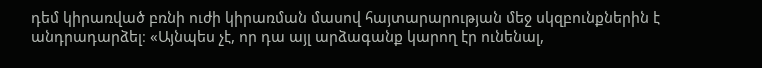դեմ կիրառված բռնի ուժի կիրառման մասով հայտարարության մեջ սկզբունքներին է անդրադարձել։ «Այնպես չէ, որ դա այլ արձագանք կարող էր ունենալ,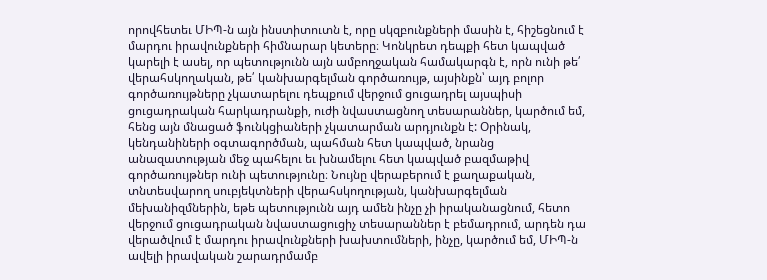որովհետեւ ՄԻՊ-ն այն ինստիտուտն է, որը սկզբունքների մասին է, հիշեցնում է մարդու իրավունքների հիմնարար կետերը։ Կոնկրետ դեպքի հետ կապված կարելի է ասել, որ պետությունն այն ամբողջական համակարգն է, որն ունի թե՛ վերահսկողական, թե՛ կանխարգելման գործառույթ, այսինքն՝ այդ բոլոր գործառույթները չկատարելու դեպքում վերջում ցուցադրել այսպիսի ցուցադրական հարկադրանքի, ուժի նվաստացնող տեսարաններ, կարծում եմ, հենց այն մնացած ֆունկցիաների չկատարման արդյունքն է: Օրինակ, կենդանիների օգտագործման, պահման հետ կապված, նրանց անազատության մեջ պահելու եւ խնամելու հետ կապված բազմաթիվ գործառույթներ ունի պետությունը։ Նույնը վերաբերում է քաղաքական, տնտեսվարող սուբյեկտների վերահսկողության, կանխարգելման մեխանիզմներին, եթե պետությունն այդ ամեն ինչը չի իրականացնում, հետո վերջում ցուցադրական նվաստացուցիչ տեսարաններ է բեմադրում, արդեն դա վերածվում է մարդու իրավունքների խախտումների, ինչը, կարծում եմ, ՄԻՊ-ն ավելի իրավական շարադրմամբ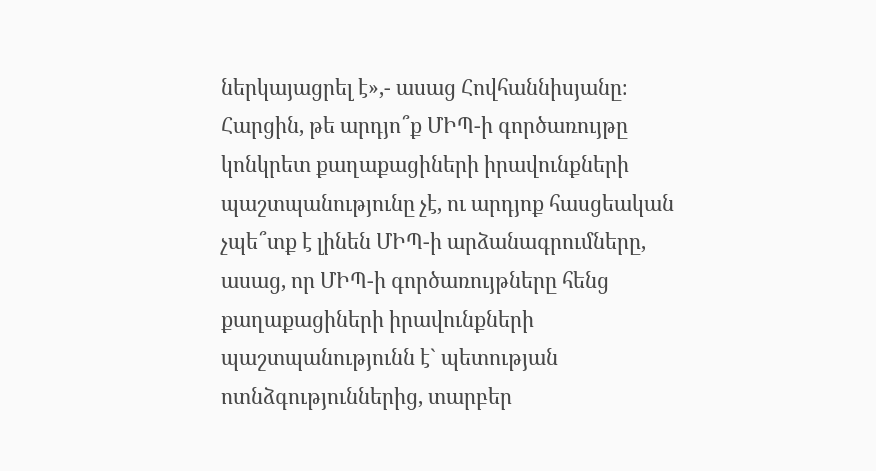ներկայացրել է»,- ասաց Հովհաննիսյանը։
Հարցին, թե արդյո՞ք ՄԻՊ-ի գործառույթը կոնկրետ քաղաքացիների իրավունքների պաշտպանությունը չէ, ու արդյոք հասցեական չպե՞տք է լինեն ՄԻՊ-ի արձանագրումները, ասաց, որ ՄԻՊ-ի գործառույթները հենց քաղաքացիների իրավունքների պաշտպանությունն է` պետության ոտնձգություններից, տարբեր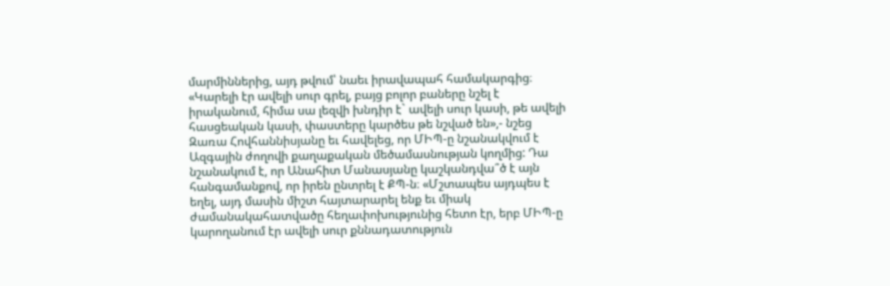մարմիններից, այդ թվում՝ նաեւ իրավապահ համակարգից։ «Կարելի էր ավելի սուր գրել, բայց բոլոր բաները նշել է իրականում, հիմա սա լեզվի խնդիր է` ավելի սուր կասի, թե ավելի հասցեական կասի, փաստերը կարծես թե նշված են»,- նշեց Զառա Հովհաննիսյանը եւ հավելեց, որ ՄԻՊ-ը նշանակվում է Ազգային ժողովի քաղաքական մեծամասնության կողմից: Դա նշանակում է, որ Անահիտ Մանասյանը կաշկանդվա՞ծ է այն հանգամանքով, որ իրեն ընտրել է ՔՊ-ն։ «Մշտապես այդպես է եղել, այդ մասին միշտ հայտարարել ենք եւ միակ ժամանակահատվածը հեղափոխությունից հետո էր, երբ ՄԻՊ-ը կարողանում էր ավելի սուր քննադատություն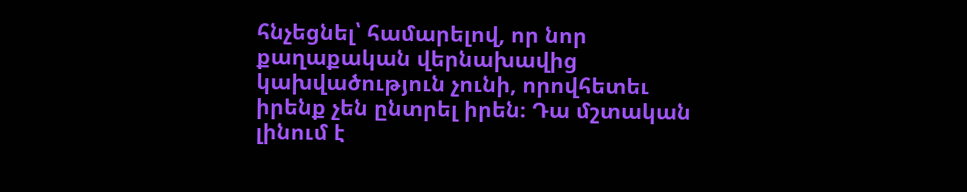հնչեցնել՝ համարելով, որ նոր քաղաքական վերնախավից կախվածություն չունի, որովհետեւ իրենք չեն ընտրել իրեն։ Դա մշտական լինում է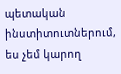պետական ինստիտուտներում, ես չեմ կարող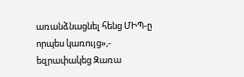առանձնացնել հենց ՄԻՊ-ը որպես կառույց»,- եզրափակեց Զառա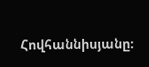Հովհաննիսյանը։